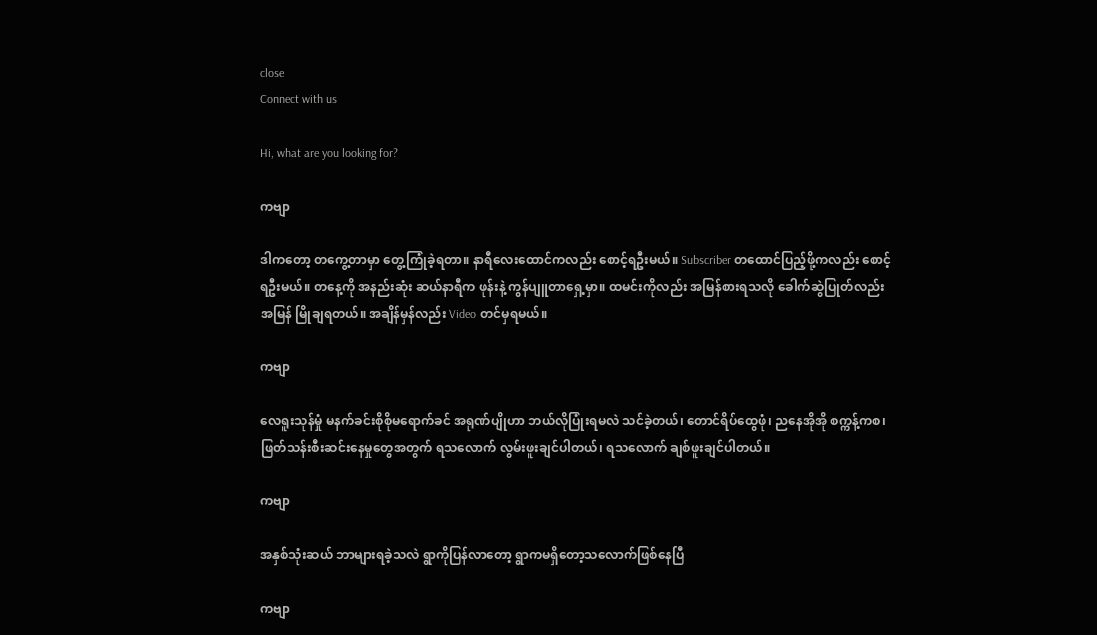close
Connect with us

Hi, what are you looking for?

ကဗျာ

ဒါကတော့ တကွေ့တာမှာ တွေ့ကြုံခဲ့ရတာ။ နာရီလေးထောင်ကလည်း စောင့်ရဦးမယ်။ Subscriber တထောင်ပြည့်ဖို့ကလည်း စောင့်ရဦးမယ်။ တနေ့ကို အနည်းဆုံး ဆယ်နာရီက ဖုန်းနဲ့ ကွန်ပျူတာရှေ့မှာ။ ထမင်းကိုလည်း အမြန်စားရသလို ခေါက်ဆွဲပြုတ်လည်း အမြန် မြိုချရတယ်။ အချိန်မှန်လည်း Video တင်မှရမယ်။

ကဗျာ

လေရူးသုန်မှုံ မနက်ခင်းစိုစိုမရောက်ခင် အရုဏ်ပျိုဟာ ဘယ်လိုပြုံးရမလဲ သင်ခဲ့တယ်၊ တောင်ရိပ်ထွေဖုံ၊ ညနေအိုအို စက္ကန့်ကစ၊ ဖြတ်သန်းစီးဆင်းနေမှုတွေအတွက် ရသလောက် လွမ်းဖူးချင်ပါတယ်၊ ရသလောက် ချစ်ဖူးချင်ပါတယ်။

ကဗျာ

အနှစ်သုံးဆယ် ဘာများရခဲ့သလဲ ရွာကိုပြန်လာတော့ ရွာကမရှိတော့သလောက်ဖြစ်နေပြီ

ကဗျာ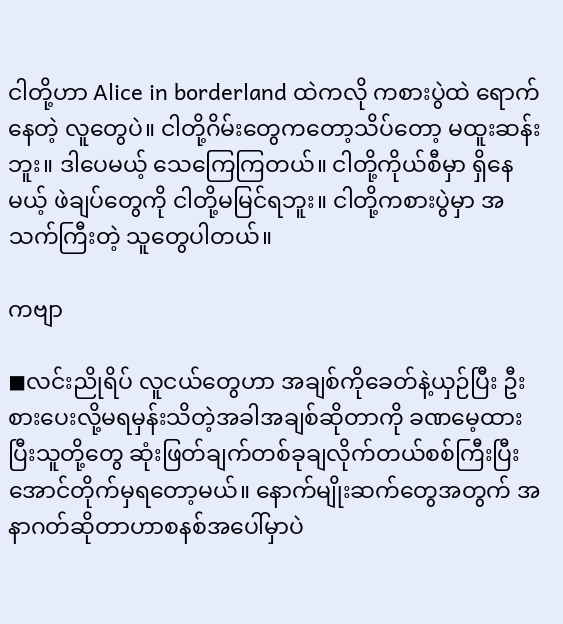ငါတို့ဟာ Alice in borderland ထဲကလို ကစားပွဲထဲ ရောက်နေတဲ့ လူတွေပဲ။ ငါတို့ဂိမ်းတွေကတော့သိပ်တော့ မထူးဆန်းဘူး။ ဒါပေမယ့် သေကြေကြတယ်။ ငါတို့ကိုယ်စီမှာ ရှိနေမယ့် ဖဲချပ်တွေကို ငါတို့မမြင်ရဘူး။ ငါတို့ကစားပွဲမှာ အသက်ကြီးတဲ့ သူတွေပါတယ်။

ကဗျာ

◼လင်းညိုရိပ် လူငယ်တွေဟာ အချစ်ကိုခေတ်နဲ့ယှဉ်ပြီး ဦးစားပေးလို့မရမှန်းသိတဲ့အခါအချစ်ဆိုတာကို ခဏမေ့ထားပြီးသူတို့တွေ ဆုံးဖြတ်ချက်တစ်ခုချလိုက်တယ်စစ်ကြီးပြီးအောင်တိုက်မှရတော့မယ်။ နောက်မျိုးဆက်တွေအတွက် အနာဂတ်ဆိုတာဟာစနစ်အပေါ်မှာပဲ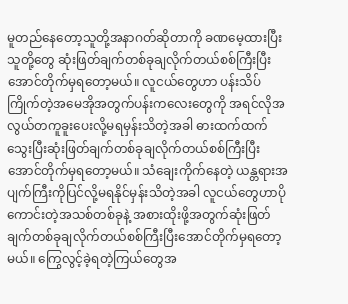မူတည်နေတော့သူတို့အနာဂတ်ဆိုတာကို ခဏမေ့ထားပြီးသူတို့တွေ ဆုံးဖြတ်ချက်တစ်ခုချလိုက်တယ်စစ်ကြီးပြီးအောင်တိုက်မှရတော့မယ်။ လူငယ်တွေဟာ ပန်းသိပ်ကြိုက်တဲ့အမေအိုအတွက်ပန်းကလေးတွေကို အရင်လိုအလွယ်တကူခူးပေးလို့မရမှန်းသိတဲ့အခါ ဓားထက်ထက်သွေးပြီးဆုံးဖြတ်ချက်တစ်ခုချလိုက်တယ်စစ်ကြီးပြီးအောင်တိုက်မှရတော့မယ်။ သံချေးကိုက်နေတဲ့ ယန္တရားအပျက်ကြီးကိုပြင်လို့မရနိုင်မှန်းသိတဲ့အခါ လူငယ်တွေဟာပိုကောင်းတဲ့အသစ်တစ်ခုနဲ့ အစားထိုးဖို့အတွက်ဆုံးဖြတ်ချက်တစ်ခုချလိုက်တယ်စစ်ကြီးပြီးအောင်တိုက်မှရတော့မယ်။ ကြွေလွင့်ခဲ့ရတဲ့ကြယ်တွေအ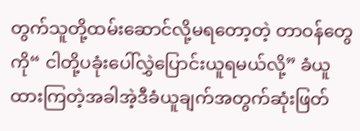တွက်သူတို့ထမ်းဆောင်လို့မရတော့တဲ့ တာဝန်တွေကို“ ငါတို့ပခုံးပေါ်လွှဲပြောင်းယူရမယ်လို့” ခံယူထားကြတဲ့အခါအဲ့ဒီခံယူချက်အတွက်ဆုံးဖြတ်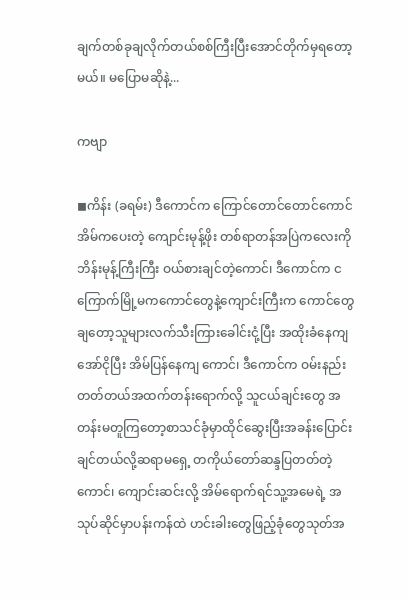ချက်တစ်ခုချလိုက်တယ်စစ်ကြီးပြီးအောင်တိုက်မှရတော့မယ်။ မပြောမဆိုနဲ့...

ကဗျာ

◼ကိန်း (ခရမ်း) ဒီကောင်က ကြောင်တောင်တောင်ကောင်အိမ်ကပေးတဲ့ ကျောင်းမုန့်ဖိုး တစ်ရာတန်အပြဲကလေးကိုဘိန်းမုန့်ကြီးကြီး ဝယ်စားချင်တဲ့ကောင်၊ ဒီကောင်က ငကြောက်မြို့မကကောင်တွေနဲ့ကျောင်းကြီးက ကောင်တွေချတော့သူများလက်သီးကြားခေါင်းငုံ့ပြီး အထိုးခံနေကျအော်ငိုပြီး အိမ်ပြန်နေကျ ကောင်၊ ဒီကောင်က ဝမ်းနည်းတတ်တယ်အထက်တန်းရောက်လို့ သူငယ်ချင်းတွေ အတန်းမတူကြတော့စာသင်ခုံမှာထိုင်ဆွေးပြီးအခန်းပြောင်းချင်တယ်လို့ဆရာမရှေ့ တကိုယ်တော်ဆန္ဒပြတတ်တဲ့ကောင်၊ ကျောင်းဆင်းလို့ အိမ်ရောက်ရင်သူ့အမေရဲ့ အသုပ်ဆိုင်မှာပန်းကန်ထဲ ဟင်းခါးတွေဖြည့်ခုံတွေသုတ်အ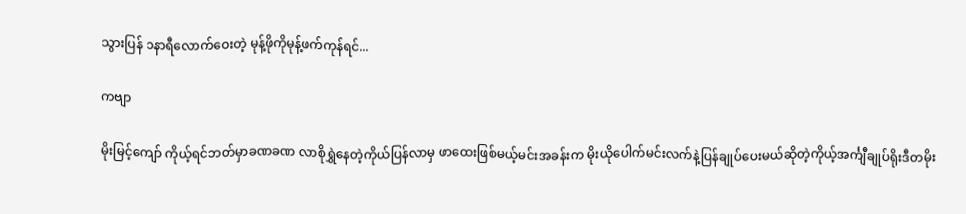သွားပြန် ၁နာရီလောက်ဝေးတဲ့ မုန့်ဖိုကိုမုန့်ဖက်ကုန်ရင်...

ကဗျာ

မိုးမြင့်ကျော် ကိုယ့်ရင်ဘတ်မှာခဏခဏ လာစိုရွှဲနေတဲ့ကိုယ်ပြန်လာမှ ဖာထေးဖြစ်မယ့်မင်းအခန်းက မိုးယိုပေါက်မင်းလက်နဲ့ပြန်ချုပ်ပေးမယ်ဆိုတဲ့ကိုယ့်အင်္ကျီချုပ်ရိုးဒီတမိုး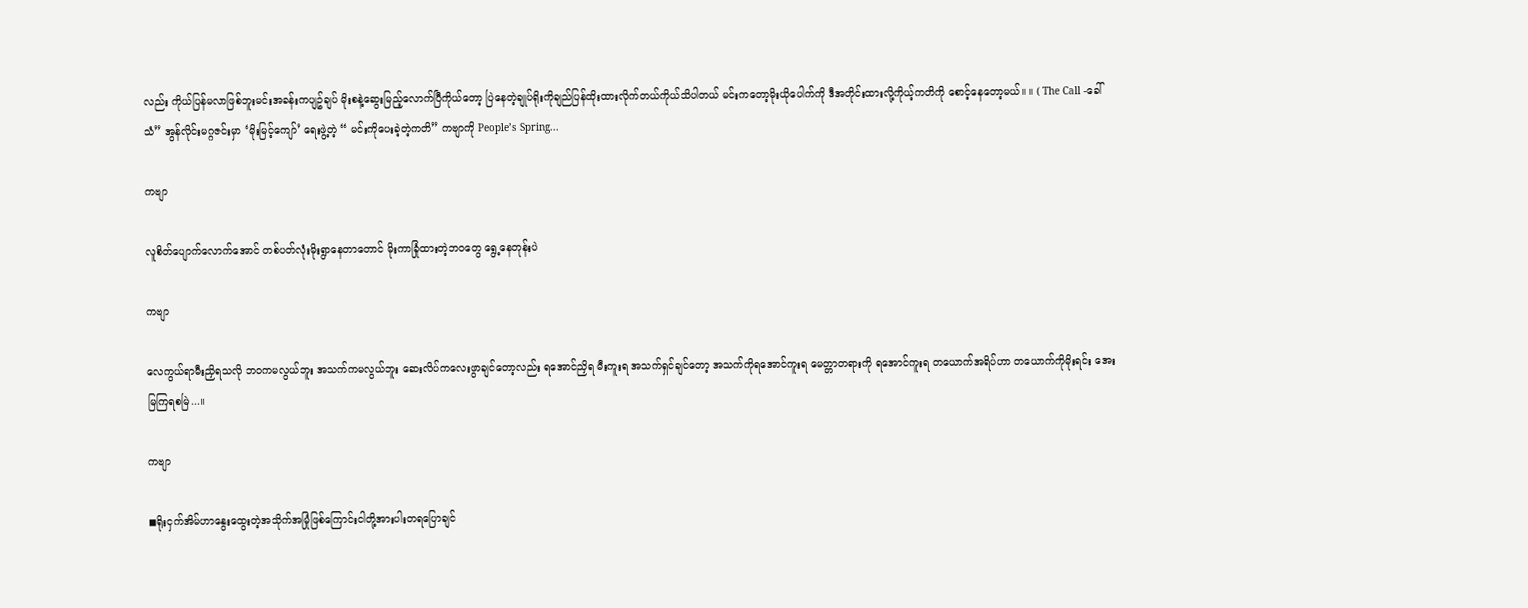လည်း ကိုယ်ပြန်မလာဖြစ်ဘူးမင်းအခန်းကပျဥ်ချပ် မိုးစနဲ့ဆွေးမြည့်လောက်ပြီကိုယ်တော့ ပြဲနေတဲ့ချုပ်ရိုးကိုချည်ပြန်ထိုးထားလိုက်တယ်ကိုယ်သိပါတယ် မင်းကတော့မိုးယိုပေါက်ကို ဒီအတိုင်းထားလို့ကိုယ့်ကတိကို စောင့်နေတော့မယ်။ ။ ( The Call -ခေါ်သံ” အွန်လိုင်းမဂ္ဂဇင်းမှာ ‘မိုးမြင့်ကျော်’ ရေးဖွဲ့တဲ့ “ မင်းကိုပေးခဲ့တဲ့ကတိ” ကဗျာကို People’s Spring...

ကဗျာ

လူစိတ်ပျောက်လောက်အောင် တစ်ပတ်လုံးမိုးရွာနေတာတောင် မိုးကာခြုံထားတဲ့ဘဝတွေ ရွေ့နေတုန်းပဲ

ကဗျာ

လေကွယ်ရာမီးညှိရသလို ဘဝကမလွယ်ဘူး အသက်ကမလွယ်ဘူး ဆေးလိပ်ကလေးဖွာချင်တော့လည်း ရအောင်ညှိရ မီးကူးရ အသက်ရှင်ချင်တော့ အသက်ကိုရအောင်ကူးရ မေတ္တာတရားကို ရအောင်ကူးရ တယောက်အရိပ်ဟာ တယောက်ကိုမိုးရင်း အေးမြကြရစမြဲ...။

ကဗျာ

◼ရိုးငှက်အိမ်ဟာနွေးထွေးတဲ့အသိုက်အမြုံဖြစ်ကြောင်းငါတို့အားပါးတရပြောချင်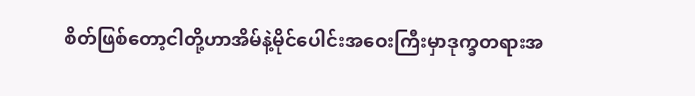စိတ်ဖြစ်တော့ငါတို့ဟာအိမ်နဲ့မိုင်ပေါင်းအဝေးကြီးမှာဒုက္ခတရားအ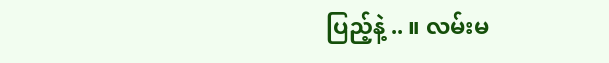ပြည့်နဲ့ .. ။ လမ်းမ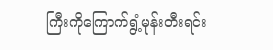ကြီးကိုကြောက်ရွံ့‌မုန်းတီးရင်း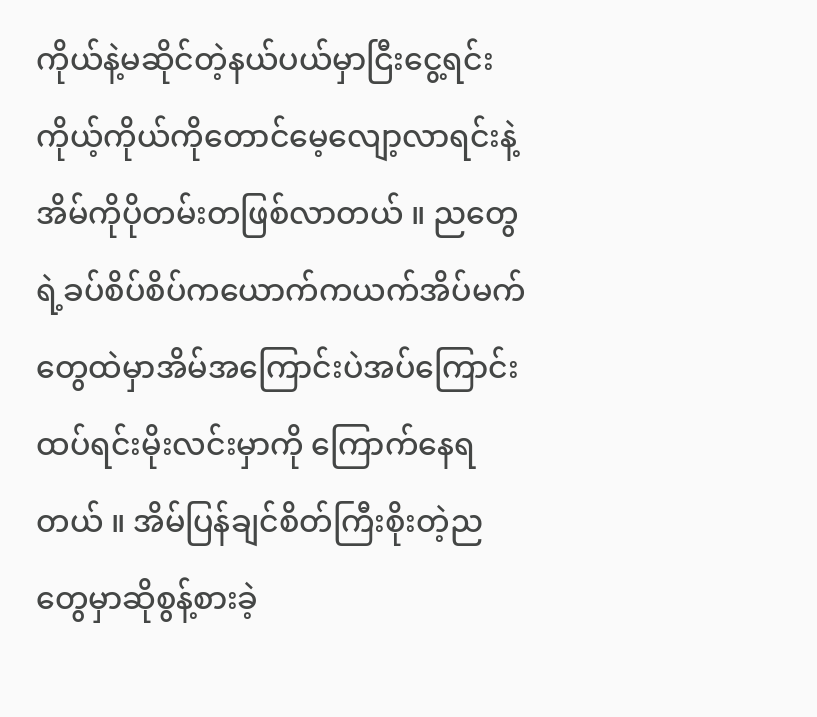ကိုယ်နဲ့မဆိုင်တဲ့နယ်ပယ်မှာငြီးငွေ့ရင်းကိုယ့်ကိုယ်ကိုတောင်မေ့လျော့လာရင်းနဲ့အိမ်ကိုပိုတမ်းတဖြစ်လာတယ် ။ ညတွေရဲ့ခပ်စိပ်စိပ်ကယောက်ကယက်အိပ်မက်တွေထဲမှာအိမ်အကြောင်းပဲအပ်ကြောင်းထပ်ရင်းမိုးလင်းမှာကို ကြောက်နေရတယ် ။ အိမ်ပြန်ချင်စိတ်ကြီးစိုးတဲ့ညတွေမှာဆိုစွန့်စားခဲ့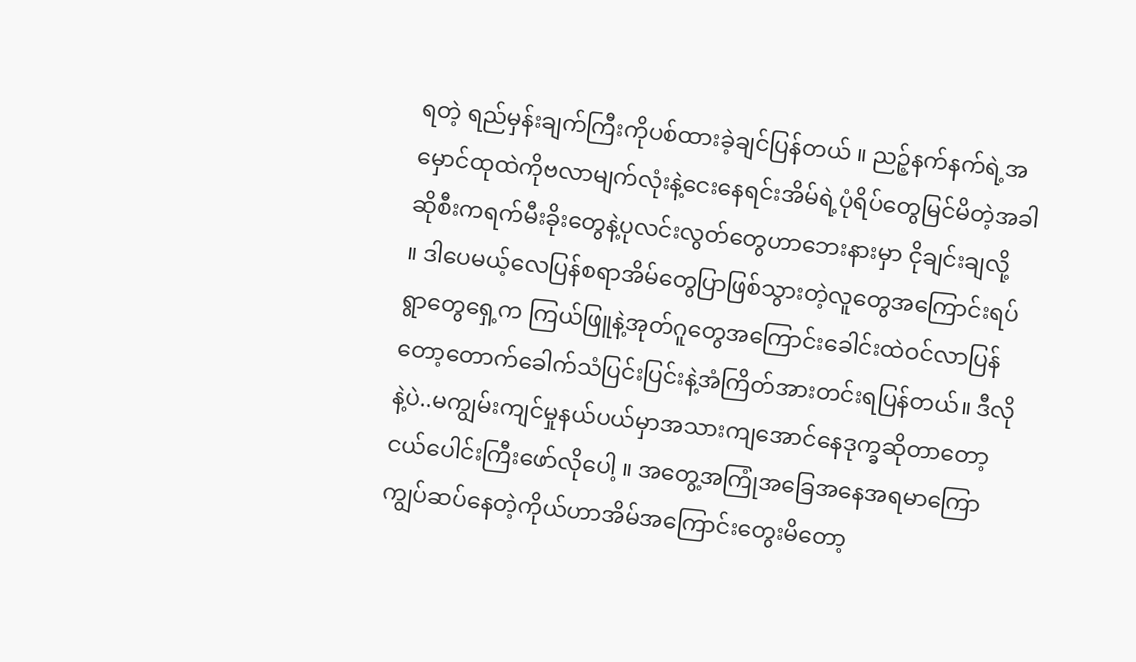ရတဲ့ ရည်မှန်းချက်ကြီးကိုပစ်ထားခဲ့ချင်ပြန်တယ် ။ ညဉ့်နက်နက်ရဲ့အမှောင်ထုထဲကိုဗလာမျက်လုံးနဲ့ငေးနေရင်းအိမ်ရဲ့ပုံရိပ်တွေမြင်မိတဲ့အခါဆိုစီးကရက်မီးခိုးတွေနဲ့ပုလင်းလွတ်တွေဟာဘေးနားမှာ ငိုချင်းချလို့ ။ ‌ဒါပေမယ့်လေပြန်စရာအိမ်တွေပြာဖြစ်သွားတဲ့လူတွေအကြောင်းရပ်ရွာတွေရှေ့က ကြယ်ဖြူနဲ့အုတ်ဂူတွေအကြောင်းခေါင်းထဲဝင်လာပြန်တော့တောက်ခေါက်သံပြင်းပြင်းနဲ့အံကြိတ်အားတင်းရပြန်တယ်။ ဒီလိုနဲ့ပဲ..မကျွမ်းကျင်မှုနယ်ပယ်မှာအသားကျအောင်နေဒုက္ခဆိုတာ‌တော့ငယ်ပေါင်းကြီးဖော်လိုပေါ့ ။ အတွေ့အကြုံအခြေအနေအရမာကြောကျွပ်ဆပ်နေတဲ့ကိုယ်ဟာအိမ်အကြောင်းတွေးမိတော့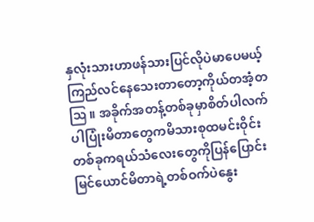နှလုံးသားဟာဖန်သားပြင်လိုပဲမာပေမယ့်ကြည်လင်နေသေးတာတော့ကိုယ်တအံ့တဩ ။ အခိုက်အတန့်တစ်ခုမှာစိတ်ပါလက်ပါပြုံးမိတာတွေကမိသားစုထမင်းဝိုင်းတစ်ခုကရယ်သံလေးတွေကိုပြန်ပြောင်းမြင်ယောင်မိတာရဲ့တစ်ဝက်ပဲနွေး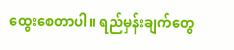ထွေးစေတာပါ။ ရည်မှန်းချက်တွေ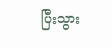ပြီးသွား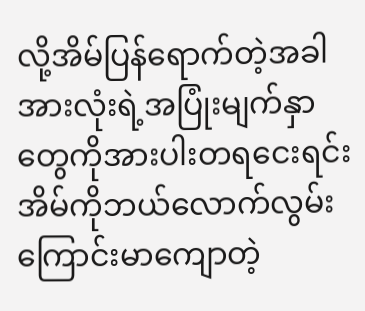လို့အိမ်ပြန်ရောက်တဲ့အခါအားလုံးရဲ့အပြုံးမျက်နှာတွေကိုအားပါးတရငေးရင်းအိမ်ကိုဘယ်လောက်လွမ်းကြောင်းမာကျောတဲ့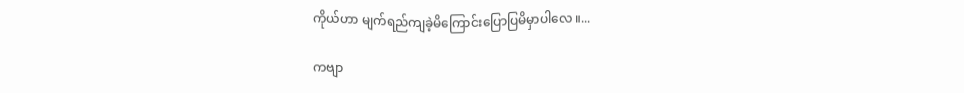ကိုယ်ဟာ မျက်ရည်ကျခဲ့မိကြောင်း‌ပြောပြမိမှာပါလေ ။...

ကဗျာ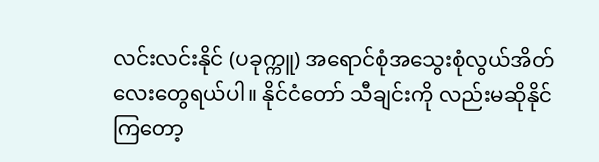လင်းလင်းနိုင် (ပခုက္ကူ) အရောင်စုံအသွေးစုံလွယ်အိတ်လေးတွေရယ်ပါ။ နိုင်ငံတော် သီချင်းကို လည်းမဆိုနိုင်ကြတော့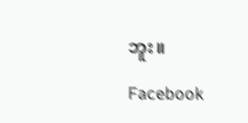ဘူး။

Facebook